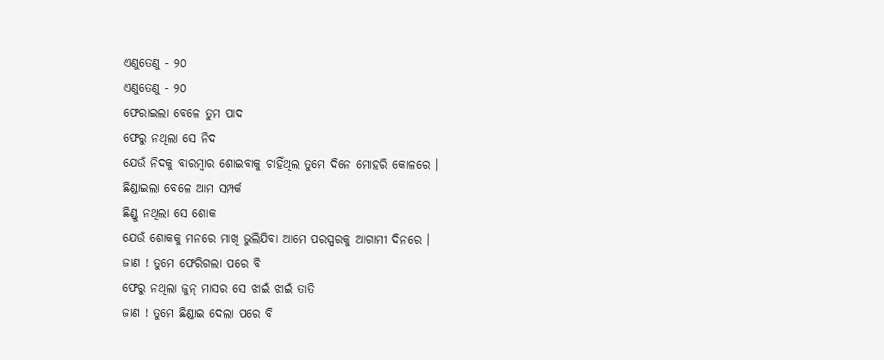ଏଣୁତେଣୁ - ୨୦
ଏଣୁତେଣୁ - ୨୦
ଫେରାଇଲା ବେଳେ ତୁମ ପାଦ
ଫେରୁ ନଥିଲା ସେ ନିଦ
ଯେଉଁ ନିଦକୁ ବାରମ୍ବାର ଶୋଇବାକୁ ଚାହିଁଥିଲ ତୁମେ ଦିନେ ମୋହରି କୋଳରେ ।
ଛିଣ୍ଡାଇଲା ବେଳେ ଆମ ସମ୍ପର୍କ
ଛିଣ୍ଡୁ ନଥିଲା ସେ ଶୋକ
ଯେଉଁ ଶୋକକୁ ମନରେ ମାଖି ଭୁଲିଯିବା ଆମେ ପରସ୍ପରକୁ ଆଗାମୀ ଦିନରେ ।
ଜାଣ ! ତୁମେ ଫେରିଗଲା ପରେ ବି
ଫେରୁ ନଥିଲା ଜୁନ୍ ମାସର ସେ ଝାଇଁ ଝାଇଁ ତାତି
ଜାଣ ! ତୁମେ ଛିଣ୍ଡାଇ ଦେଲା ପରେ ବି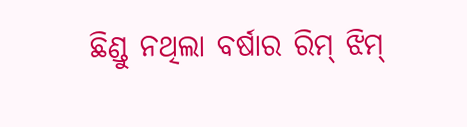ଛିଣ୍ଡୁ ନଥିଲା ବର୍ଷାର ରିମ୍ ଝିମ୍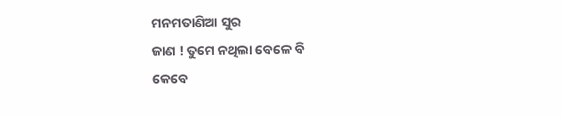ମନମତାଣିଆ ସୁର
ଜାଣ ! ତୁମେ ନଥିଲା ବେଳେ ବି
କେବେ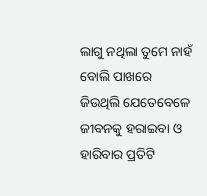ଲାଗୁ ନଥିଲା ତୁମେ ନାହଁ ବୋଲି ପାଖରେ
ଜିଉଥିଲି ଯେତେବେଳେ ଜୀବନକୁ ହରାଇବା ଓ ହାରିବାର ପ୍ରତିଟି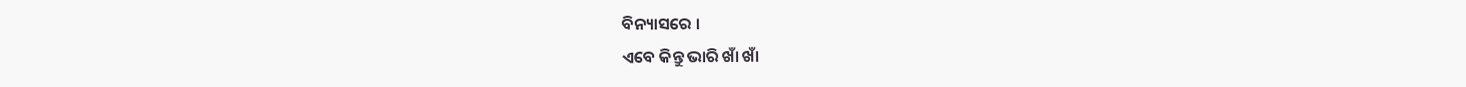ବିନ୍ୟାସରେ ।
ଏବେ କିନ୍ତୁ ଭାରି ଖାଁ ଖାଁ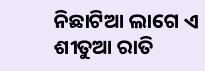ନିଛାଟିଆ ଲାଗେ ଏ ଶୀତୁଆ ରାତି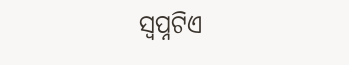ସ୍ଵପ୍ନଟିଏ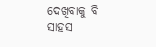ଦେଖିବାକୁ ବି
ସାହସ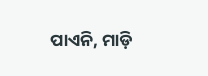ପାଏନି, ମାଡ଼ି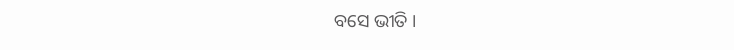ବସେ ଭୀତି ।